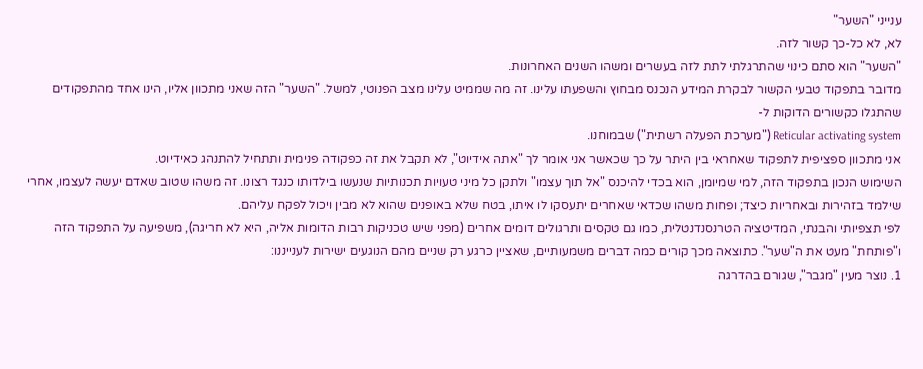ענייני "השער"
לא, לא כל-כך קשור לזה.
"השער" הוא סתם כינוי שהתרגלתי לתת לזה בעשרים ומשהו השנים האחרונות.
מדובר בתפקוד טבעי הקשור לבקרת המידע הנכנס מבחוץ והשפעתו עלינו. זה מה שממיט עלינו מצב הפנוטי, למשל. "השער" הזה שאני מתכוון אליו, הינו אחד מהתפקודים שהתגלו כקשורים הדוקות ל-
Reticular activating system ("מערכת הפעלה רשתית") שבמוחנו.
אני מתכוון ספציפית לתפקוד שאחראי בין היתר על כך שכאשר אני אומר לך "אתה אידיוט", לא תקבל את זה כפקודה פנימית ותתחיל להתנהג כאידיוט.
השימוש הנכון בתפקוד הזה, למי שמיומן, הוא בכדי להיכנס "אל תוך עצמו" ולתקן כל מיני טעויות תכנותיות שנעשו בילדותו כנגד רצונו. זה משהו שטוב שאדם יעשה לעצמו, אחרי שילמד בזהירות ובאחריות כיצד; ופחות משהו שכדאי שאחרים יתעסקו לו איתו, בטח שלא באופנים שהוא לא מבין ויכול לפקח עליהם.
לפי תצפיותי והבנתי, המדיטציה הטרנסנדנטלית, כמו גם טקסים ותרגולים דומים אחרים (מפני שיש טכניקות רבות הדומות אליה, היא לא חריגה), משפיעה על התפקוד הזה ו"פותחת" מעט את ה"שער". כתוצאה מכך קורים כמה דברים משמעותיים, שאציין כרגע רק שניים מהם הנוגעים ישירות לענייננו:
1. נוצר מעין "מגבר", שגורם בהדרגה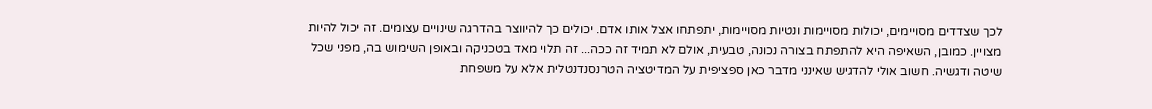לכך שצדדים מסויימים, יכולות מסויימות ונטיות מסויימות, יתפתחו אצל אותו אדם. יכולים כך להיווצר בהדרגה שינויים עצומים. זה יכול להיות מצויין. כמובן, השאיפה היא להתפתח בצורה נכונה, טבעית, אולם לא תמיד זה ככה... זה תלוי מאד בטכניקה ובאופן השימוש בה, מפני שכל שיטה ודגשיה. חשוב אולי להדגיש שאינני מדבר כאן ספציפית על המדיטציה הטרנסנדנטלית אלא על משפחת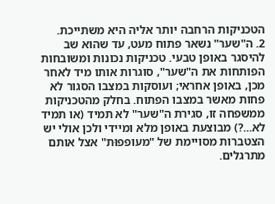הטכניקות הרחבה יותר אליה היא משתייכת.
2. ה"שער" נשאר פתוח מעט, עד שהוא שב להיסגר באופן טבעי. טכניקות נכונות ומשובחות הפותחות את ה"שער", סוגרות אותו מיד לאחר מכן, באופן אחראי; ועוסקות במצבו הסגור לא פחות מאשר במצבו הפתוח. בחלק מהטכניקות ממשפחה זו, סגירת ה"שער" לא תמיד (או תמיד לא...?) מבוצעת באופן מלא ומיידי ולכן אולי יש הצטברות מסויימת של "מעופפוּת" אצל אותם מתרגלים.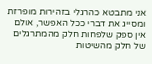אני מתבטא כהרגלי בזהירות מופרזת ומסייג את דברי ככל האפשר, אולם אין ספק שלפחות חלק מהמתרגלים של חלק מהשיטות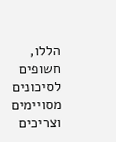הללו, חשופים לסיכונים מסויימים וצריכים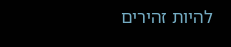להיות זהירים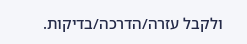ולקבל עזרה/הדרכה/בדיקות.